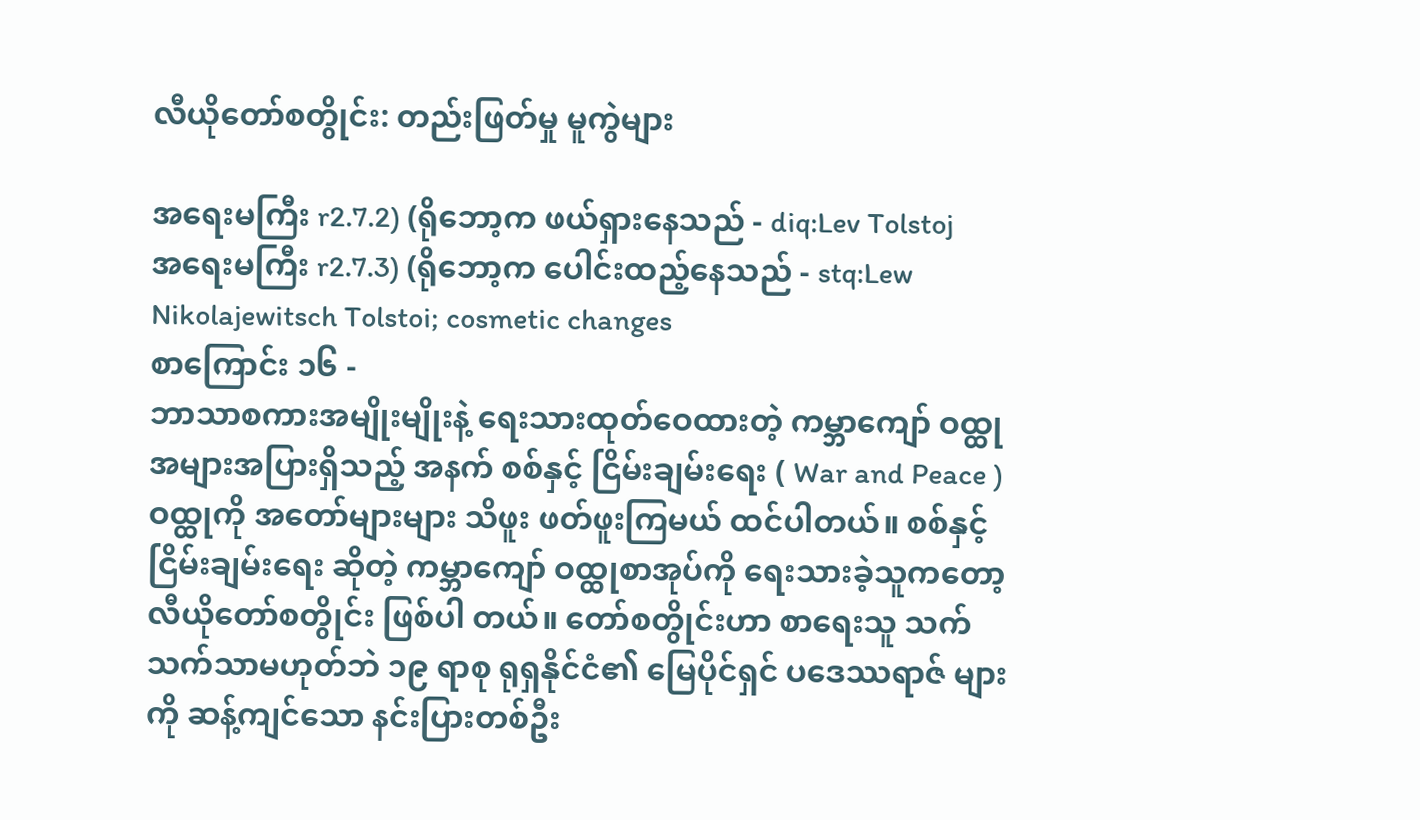လီယိုတော်စတွိုင်း: တည်းဖြတ်မှု မူကွဲများ

အရေးမကြီး r2.7.2) (ရိုဘော့က ဖယ်ရှားနေသည် - diq:Lev Tolstoj
အရေးမကြီး r2.7.3) (ရိုဘော့က ပေါင်းထည့်နေသည် - stq:Lew Nikolajewitsch Tolstoi; cosmetic changes
စာကြောင်း ၁၆ -
ဘာသာစကားအမျိုးမျိုးနဲ့ ရေးသားထုတ်ဝေထားတဲ့ ကမ္ဘာကျော် ဝထ္ထု အများအပြားရှိသည့် အနက် စစ်နှင့် ငြိမ်းချမ်းရေး ( War and Peace ) ဝထ္ထုကို အတော်များများ သိဖူး ဖတ်ဖူးကြမယ် ထင်ပါတယ်။ စစ်နှင့်ငြိမ်းချမ်းရေး ဆိုတဲ့ ကမ္ဘာကျော် ဝထ္ထုစာအုပ်ကို ရေးသားခဲ့သူကတော့ လီယိုတော်စတွိုင်း ဖြစ်ပါ တယ်။ တော်စတွိုင်းဟာ စာရေးသူ သက်သက်သာမဟုတ်ဘဲ ၁၉ ရာစု ရုရှနိုင်ငံ၏ မြေပိုင်ရှင် ပဒေဿရာဇ် များကို ဆန့်ကျင်သော နင်းပြားတစ်ဦး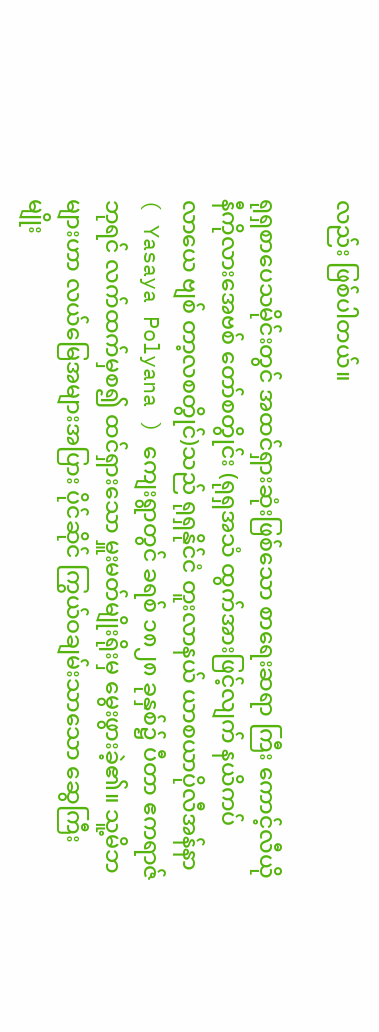လည်း ဖြစ်ပါတယ်။

ရုရှစာ‌ပေသမိုင်းတွင် အထင်ရှားဆုံးဖြစ်‌သော စာ‌ရေးဆရာ ကြီး ‌ကောင့်လီယို နီကိုလား‌အေဗစ် ‌တော်စတွိုင်း (ရုရှအသံ ထွက်အားဖြင့်လျက် နယိကပ်လာ‌ယေ ဗျစ် တာ့လစတွိုင်)သည် ရုရှနိုင်ငံ တူးလာနယ် ‌ယာစယာပိုလီအန်နာ ( Yasaya Polyana ) ကျေးရွာတွင် ခရစ် ၁၈၂၈ ခုနှစ်၌ ပီတာ ဧကရာဇ်ဘုရင် လက်ထက်မှစ၍ ထင်ရှား‌သော မှူးမတ်မျိုးရိုးမှ ‌မွေးဖွားခဲ့၏။ ‌သူ့မိဘများဟာ လယ်မြေအများအပြား ပိုင်ဆိုင် ကြွယ်ဝချမ်းသာသော ဆွေကြီး မျိုး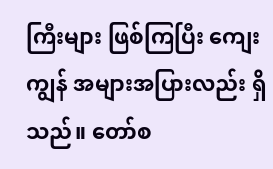ကြီးများ ဖြစ်ကြပြီး ကျေးကျွန် အများအပြားလည်း ရှိသည်။ တော်စ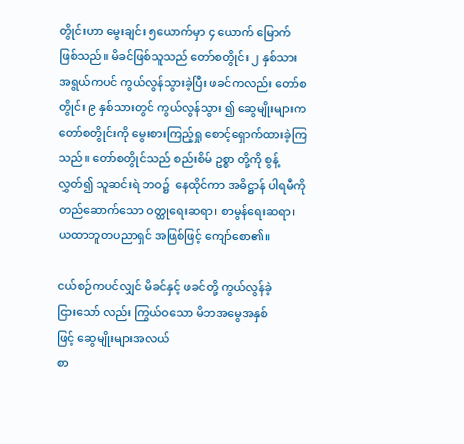တွိုင်းဟာ မွေးချင်း ၅ယောက်မှာ ၄ ယောက် မြောက် ဖြစ်သည်။ မိခင်ဖြစ်သူသည် တော်စတွိုင်း ၂ နှစ်သားအရွယ်ကပင် ကွယ်လွန်သွားခဲ့ပြီး ဖခင်ကလည်း တော်စတွိုင်း ၉ နှစ်သားတွင် ကွယ်လွန်သွား ၍ ဆွေမျိုးများက တော်စတွိုင်းကို မွေးစားကြည့်ရှု စောင့်ရှောက်ထားခဲ့ကြသည်။ တော်စတွိုင်သည် စည်းစိမ် ဥစ္စာ တို့ကို စွန့်လွှတ်၍ သူဆင်းရဲ ဘဝ၌ ‌ နေထိုင်ကာ အဓိဋ္ဌာန် ပါရမီကို တည်‌ဆောက်‌သော ဝတ္ထု‌ရေးဆရာ၊ စာမွန်‌ရေးဆရာ၊ ယထာဘူတပညာရှင် အဖြစ်ဖြင့် ‌ကျော်‌စော၏။

ငယ်စဉ်ကပင်လျှင် မိခင်နှင့် ဖခင်တို့ ကွယ်လွန်ခဲ့ငြား‌သော် လည်း ကြွယ်ဝ‌သော မိဘအ‌မွေအနှစ်ဖြင့် ‌ဆွေမျိုးများအလယ်
စာ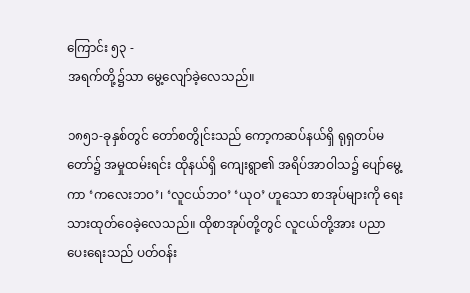ကြောင်း ၅၃ -
အရက်တို့၌သာ ‌မွေ့‌လျော်ခဲ့‌လေသည်။

၁၈၅၁-ခုနှစ်တွင် တော်စတွိုင်းသည် ကော့ကဆပ်နယ်ရှိ ရုရှတပ်မတော်၌ အမှုထမ်းရင်း ထိုနယ်ရှိ ကျေးရွာ၏ အရိပ်အာဝါသ၌ ပျော်မွေ့ကာ ‘က‌လေးဘဝ’၊ ‘လူငယ်ဘဝ’ ‘ယုဝ’ ဟူ‌သော စာအုပ်များကို ‌ရေးသားထုတ်‌ဝေခဲ့‌လေသည်။ ထိုစာအုပ်တို့တွင် လူငယ်တို့အား ပညာပေးရေးသည် ပတ်ဝန်း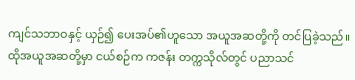ကျင်သဘာဝနှင့် ယှဉ်၍ ပေးအပ်၏ဟူသော အယူအဆတို့ကို တင်ပြခဲ့သည်။
ထိုအယူအဆတို့မှာ ငယ်စဉ်က ကဇန်း တက္ကသိုလ်တွင် ပညာသင်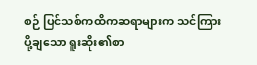စဉ် ပြင်သစ်ကထိကဆရာများက သင်ကြားပို့ချ‌သော ရူးဆိုး၏စာ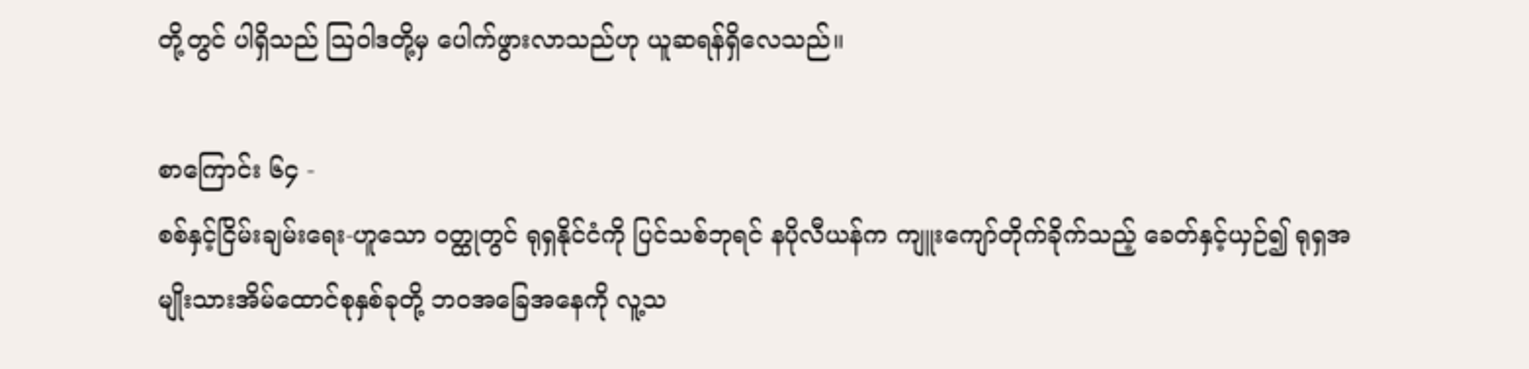တို့တွင် ပါရှိသည် ဩဝါဒတို့မှ ‌ပေါက်ဖွားလာသည်ဟု ယူဆရန်ရှိ‌လေသည်။

စာကြောင်း ၆၄ -
စစ်နှင့်ငြိမ်းချမ်းရေး-ဟူသော ဝတ္ထုတွင် ရုရှနိုင်ငံကို ပြင်သစ်ဘုရင် နပိုလီယန်က ကျူးကျော်တိုက်ခိုက်သည့် ခေတ်နှင့်ယှဉ်၍ ရုရှအမျိုးသားအိမ်ထောင်စုနှစ်ခုတို့ ဘဝအခြေအနေကို လူ့သ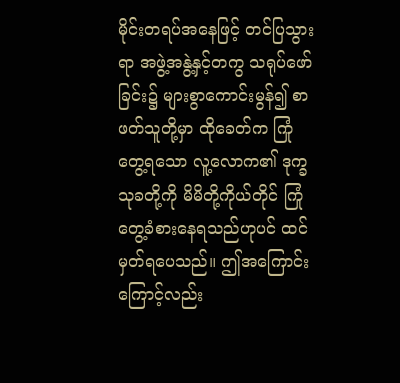မိုင်းတရပ်အနေဖြင့် တင်ပြသွားရာ အဖွဲ့အနွဲ့နှင့်တကွ သရုပ်ဖော်ခြင်း၌ များစွာကောင်းမွန်၍ စာဖတ်သူတို့မှာ ထိုခေတ်က ကြုံတွေ့ရသော လူ့လောက၏ ဒုက္ခသုခတို့ကို မိမိတို့ကိုယ်တိုင် ကြုံတွေ့ခံစားနေရသည်ဟုပင် ထင်မှတ်ရပေသည်။ ဤအကြောင်းကြောင့်လည်း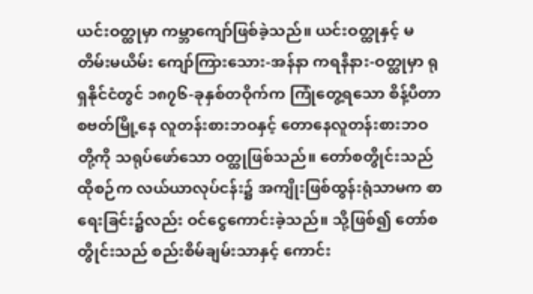ယင်းဝတ္ထုမှာ ကမ္ဘာကျော်ဖြစ်ခဲ့သည်။ ယင်းဝတ္ထုနှင့် မတိမ်းမယိမ်း ကျော်ကြားသေား-အန်နာ ကရနီနား-ဝတ္ထုမှာ ရုရှနိုင်ငံတွင် ၁၈၇၆-ခုနှစ်တဝိုက်က ကြုံတွေ့ရသော စိန့်ပီတာစဗတ်မြို့နေ လူတန်းစားဘဝနှင့် တောနေလူတန်းစားဘဝတို့ကို သရုပ်ဖော်သော ဝတ္ထုဖြစ်သည်။ တော်စတွိုင်းသည် ထိုစဉ်က လယ်ယာလုပ်ငန်း၌ အကျိုးဖြစ်ထွန်းရုံသာမက စာရေးခြင်း၌လည်း ဝင်ငွေကောင်းခဲ့သည်။ သို့ဖြစ်၍ တော်စတွိုင်းသည် စည်းစိမ်ချမ်းသာနှင့် ကောင်း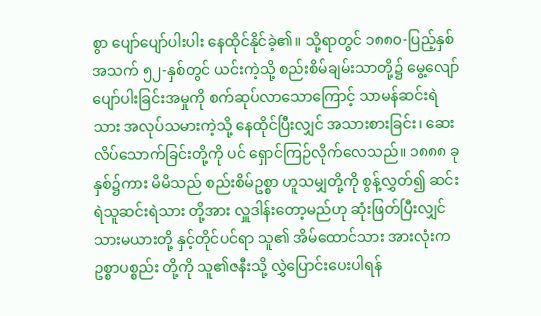စွာ ပျော်ပျော်ပါးပါး နေထိုင်နိုင်ခဲ့၏။ သို့ရာတွင် ၁၈၈၀-ပြည့်နှစ် အသက် ၅၂-နှစ်တွင် ယင်းကဲ့သို့ စည်းစိမ်ချမ်းသာတို့၌ မွေ့လျော်ပျော်ပါးခြင်းအမှုကို စက်ဆုပ်လာသောကြောင့် သာမန်ဆင်းရဲသား အလုပ်သမားကဲ့သို့ ‌နေထိုင်ပြီးလျှင် အသားစားခြင်း၊ ‌ဆေးလိပ်‌သောက်ခြင်းတို့ကို ပင် ‌ရှောင်ကြဉ်လိုက်‌လေသည်။ ၁၈၈၈ ခုနှစ်၌ကား မိမိသည် စည်းစိမ်ဥစ္စာ ဟူသမျှတို့ကို စွန့်လွှတ်၍ ဆင်းရဲသူဆင်းရဲသား တို့အား လှူဒါန်း‌တော့မည်ဟု ဆုံးဖြတ်ပြီးလျှင် သားမယားတို့ နှင့်တိုင်ပင်ရာ သူ၏ အိမ်‌ထောင်သား အားလုံးက ဥစ္စာပစ္စည်း တို့ကို သူ၏ဇနီးသို့ လွှဲ‌ပြောင်း‌ပေးပါရန်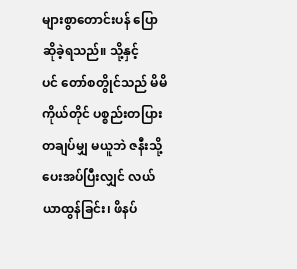များစွာ‌တောင်းပန် ‌ပြောဆိုခဲ့ရသည်။ သို့နှင့်ပင် ‌တော်စတွိုင်သည် မိမိကိုယ်တိုင် ပစ္စည်းတပြားတချပ်မျှ မယူဘဲ ဇနီးသို့ပေးအပ်ပြီးလျှင် လယ်ယာထွန်ခြင်း၊ ဖိနပ်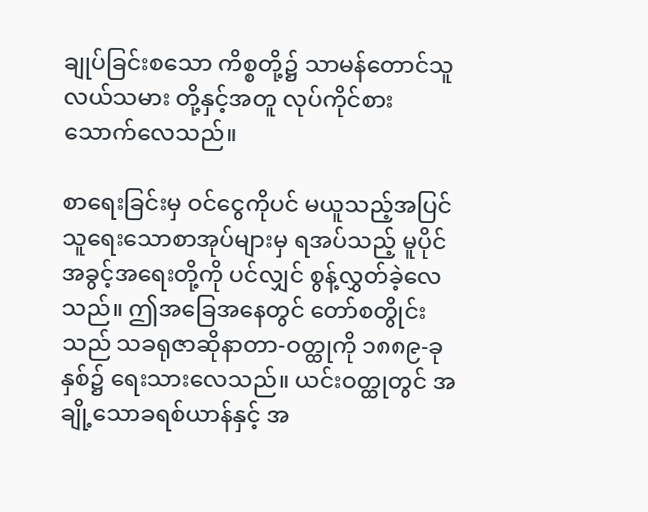ချုပ်ခြင်းစသော ကိစ္စတို့၌ သာမန်တောင်သူလယ်သမား တို့နှင့်အတူ လုပ်ကိုင်စားသောက်လေသည်။

စာရေးခြင်းမှ ဝင်ငွေကိုပင် မယူသည့်အပြင် သူရေးသောစာအုပ်များမှ ရအပ်သည့် မူပိုင်အခွင့်အရေးတို့ကို ပင်လျှင် စွန့်လွှတ်ခဲ့လေသည်။ ဤအခြေအနေတွင် တော်စတွိုင်းသည် သခရုဇာဆိုနာတာ-ဝတ္ထုကို ၁၈၈၉-ခုနှစ်၌ ရေးသားလေသည်။ ယင်းဝတ္ထုတွင် အချို့သောခရစ်ယာန်နှင့် အ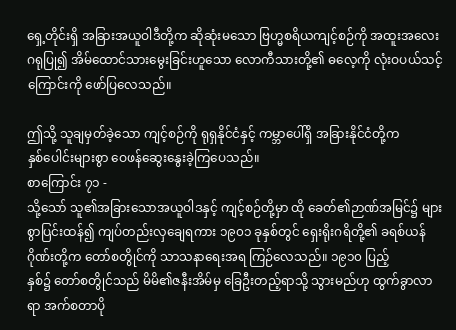ရှေ့တိုင်းရှိ အခြားအယူဝါဒီတို့က ဆိုဆုံးမသော ဗြဟ္မစရိယကျင့်စဉ်ကို အထူးအလေးဂရုပြု၍ အိမ်ထောင်သားမွေးခြင်းဟူသော လောကီသားတို့၏ ဓလေ့ကို လုံးဝပယ်သင့်ကြောင်းကို ဖော်ပြလေသည်။

ဤသို့ သူချမှတ်ခဲ့‌သော ကျင့်စဉ်ကို ရုရှနိုင်ငံနှင့် ကမ္ဘာ‌ပေါ်ရှိ အခြားနိုင်ငံတို့က နှစ်‌ပေါင်းများစွာ ‌ဝေဖန်‌ဆွေး‌နွေးခဲ့ကြ‌ပေသည်။
စာကြောင်း ၇၁ -
သို့‌သော် သူ၏အခြား‌သောအယူဝါဒနှင့် ကျင့်စဉ်တို့မှာ ထို ‌ခေတ်၏ဉာဏ်အမြင်၌ များစွာပြင်းထန်၍ ကျပ်တည်းလှ‌ချေရကား ၁၉၀၁ ခုနှစ်တွင် ‌ရှေးရိုးဂရိတို့၏ ခရစ်ယန်ဂိုဏ်းတို့က ‌တော်စတွိုင်ကို သာသနာ‌ရေးအရ ကြဉ်‌လေသည်။ ၁၉၁၀ ပြည့်
နှစ်၌ ‌တော်စတွိုင်သည် မိမိ၏ဇနီးအိမ်မှ ‌ခြေဦးတည့်ရာသို့ သွားမည်ဟု ထွက်ခွာလာရာ အက်စတာပို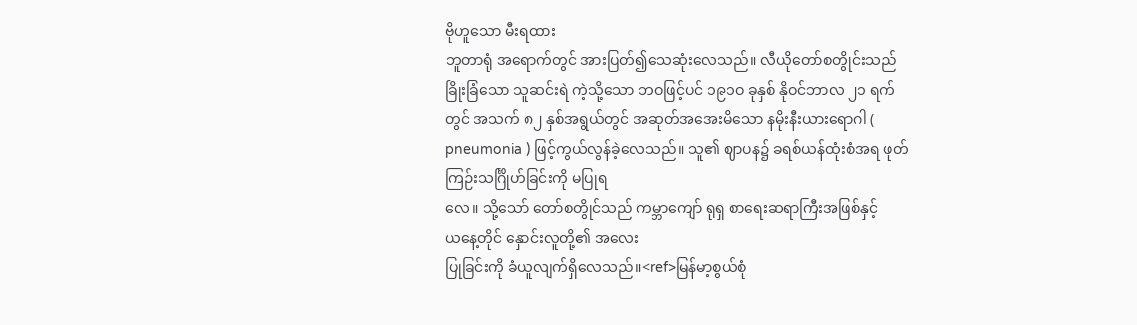ဗိုဟူ‌သော မီးရထား
ဘူတာရုံ အ‌ရောက်တွင် အားပြတ်၍‌သေဆုံး‌လေသည်။ လီယိုတော်စတွိုင်းသည် ခြိုးခြံသော သူဆင်းရဲ ကဲ့သို့သော ဘဝဖြင့်ပင် ၁၉၁ဝ ခုနှစ် နိုဝင်ဘာလ ၂၁ ရက်တွင် အသက် ၈၂ နှစ်အရွယ်တွင် အဆုတ်အအေးမိသော နမိုးနီးယားရောဂါ ( pneumonia ) ဖြင့်ကွယ်လွန်ခဲ့လေသည်။ သူ၏ ဈာပန၌ ခရစ်ယန်ထုံးစံအရ ဖုတ်ကြဉ်းသင်္ဂြိုဟ်ခြင်းကို မပြုရ
လေ။ သို့‌သော် ‌တော်စတွိုင်သည် ကမ္ဘာ‌ကျော် ရုရှ စာ‌ရေးဆရာကြီးအဖြစ်နှင့် ယ‌နေ့တိုင် ‌နှောင်းလူတို့၏ အ‌လေး
ပြုခြင်းကို ခံယူလျက်ရှိ‌လေသည်။<ref>မြန်မာ့စွယ်စုံ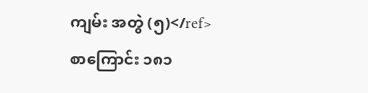ကျမ်း အတွဲ (၅)</ref>
စာကြောင်း ၁၈၁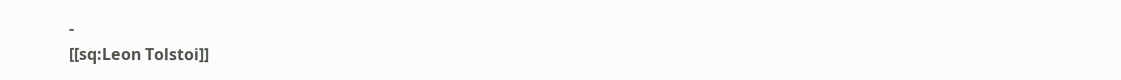-
[[sq:Leon Tolstoi]]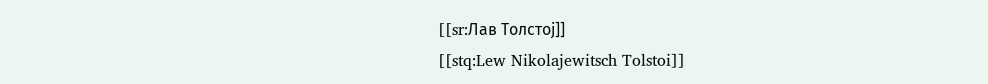[[sr:Лав Толстој]]
[[stq:Lew Nikolajewitsch Tolstoi]]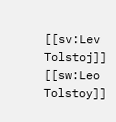[[sv:Lev Tolstoj]]
[[sw:Leo Tolstoy]]